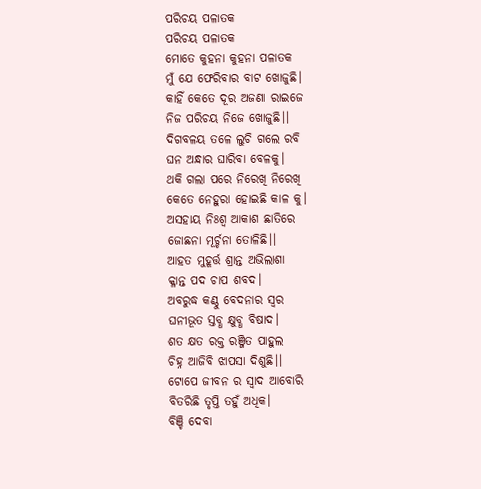ପରିଚୟ ପଳାତକ
ପରିଚୟ ପଳାତକ
ମୋତେ କୁହନା କୁହନା ପଳାତକ
ମୁଁ ଯେ ଫେରିବାର ବାଟ ଖୋଜୁଛି।
କାହିଁ କେତେ ଦୂର ଅଜଣା ରାଇଜେ
ନିଜ ପରିଚୟ ନିଜେ ଖୋଜୁଛି।।
ଦିଗବଳୟ ତଳେ ଲୁଚି ଗଲେ ରବି
ଘନ ଅନ୍ଧାର ଘାରିବା ବେଳକୁ।
ଥକି ଗଲା ପରେ ନିରେଖି ନିରେଖି
କେତେ ନେହୁରା ହୋଇଛି କାଳ କୁ।
ଅସହାୟ ନିଃଶ୍ବ ଆକାଶ ଛାତିରେ
ଜୋଛନା ମୂର୍ଚ୍ଚନା ତୋଳିଛି।।
ଆହତ ମୁହୂର୍ତ୍ତ ଶ୍ରାନ୍ତ ଅଭିଲାଶା
କ୍ଳାନ୍ତ ପଦ ଚାପ ଶବଦ।
ଅବରୁଦ୍ଧ କଣ୍ଠୁ ବେଦନାର ସ୍ୱର
ଘନୀଭୂତ ସ୍ତବ୍ଧ କ୍ଷୁବ୍ଧ ବିଷାଦ।
ଶତ କ୍ଷତ ରକ୍ତ ରଞ୍ଜିତ ପାହୁଲ
ଚିହ୍ନ ଆଜିବି ଝାପସା ଦିଶୁଛି।।
ଟୋପେ ଜୀବନ ର ସ୍ୱାଦ ଆବୋରି
ବିତରିଛି ତୃପ୍ତି ତହୁଁ ଅଧିକ।
ବିଞ୍ଚି ଦେବା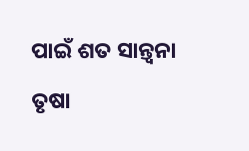ପାଇଁ ଶତ ସାନ୍ତ୍ୱନା
ତୃଷା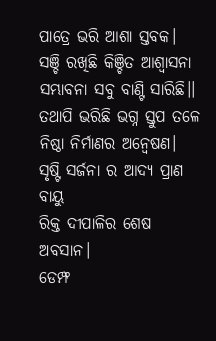ପାତ୍ରେ ଭରି ଆଶା ସ୍ତବକ।
ସଞ୍ଚି ରଖିଛି କିଞ୍ଚିତ ଆଶ୍ୱାସନା
ସମ୍ଭାବନା ସବୁ ବାଣ୍ଟି ସାରିଛି।।
ତଥାପି ଭରିଛି ଭଗ୍ନ ସ୍ତୁପ ତଳେ
ନିଷ୍ଠା ନିର୍ମାଣର ଅନ୍ୱେଷଣ।
ସୃଷ୍ଟି ସର୍ଜନା ର ଆଦ୍ୟ ପ୍ରାଣ ବାୟୁ
ରିକ୍ତ ଦୀପାଳିର ଶେଷ ଅବସାନ।
ଡେମ୍ଫ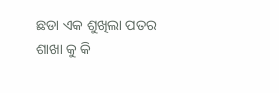ଛଡା ଏକ ଶୁଖିଲା ପତର
ଶାଖା କୁ କି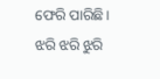ଫେରି ପାରିଛି।
ଝରି ଝରି ଝୁରି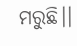ମରୁଛି।।